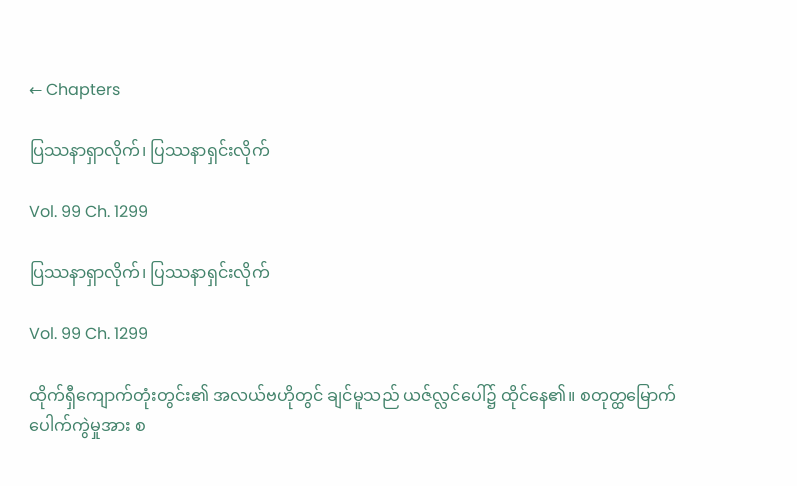← Chapters

ပြဿနာရှာလိုက်၊ ပြဿနာရှင်းလိုက်

Vol. 99 Ch. 1299

ပြဿနာရှာလိုက်၊ ပြဿနာရှင်းလိုက်

Vol. 99 Ch. 1299

ထိုက်ရှီကျောက်တုံးတွင်း၏ အလယ်ဗဟိုတွင် ချင်မူသည် ယဇ်လ္လင်ပေါ်၌ ထိုင်နေ၏။ စတုတ္ထမြောက် ပေါက်ကွဲမှုအား စ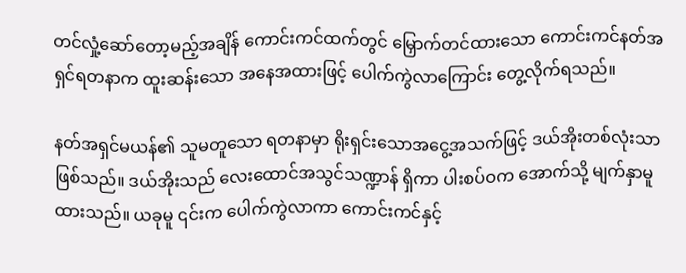တင်လှုံ့ဆော်တော့မည့်အချိန် ကောင်းကင်ထက်တွင် မြှောက်တင်ထားသော ကောင်းကင်နတ်အရှင်ရတနာက ထူးဆန်းသော အနေအထားဖြင့် ပေါက်ကွဲလာကြောင်း တွေ့လိုက်ရသည်။

နတ်အရှင်မယန်၏ သူမတူသော ရတနာမှာ ရိုးရှင်း‌သောအငွေ့အသက်ဖြင့် ဒယ်အိုးတစ်လုံးသာ ဖြစ်သည်။ ဒယ်အိုးသည် လေး‌ထောင်အသွင်သဏ္ဍာန် ရှိကာ ပါးစပ်ဝက အောက်သို့ မျက်နှာမူထားသည်။ ယခုမူ ၎င်းက ပေါက်ကွဲလာကာ ကောင်းကင်နှင့်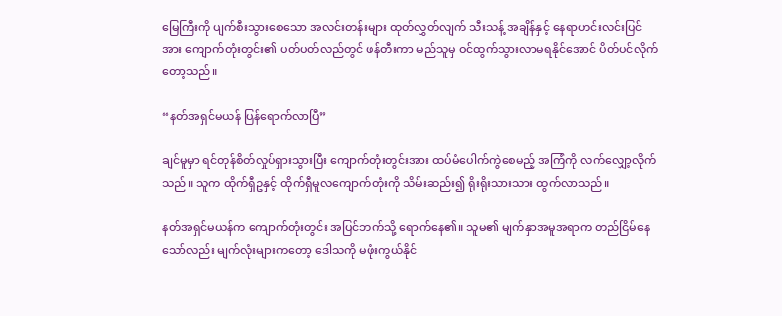မြေကြီးကို ပျက်စီးသွားစေသော အလင်းတန်းများ ထုတ်လွှတ်လျက် သီးသန့် အချိန်နှင့် နေရာဟင်းလင်းပြင်အား ကျောက်တုံးတွင်း၏ ပတ်ပတ်လည်တွင် ဖန်တီးကာ မည်သူမှ ဝင်ထွက်သွားလာမရနိုင်အောင် ပိတ်ပင်လိုက်တော့သည်။

“နတ်အရှင်မယန် ပြန်ရောက်လာပြီ”

ချင်မူမှာ ရင်တုန်စိတ်လှုပ်ရှားသွားပြီး ကျောက်တုံးတွင်းအား ထပ်မံပေါက်ကွဲစေမည့် အကြံကို လက်လျှော့လိုက်သည်။ သူက ထိုက်ရှီဥနှင့် ထိုက်ရှီမူလကျောက်တုံးကို သိမ်းဆည်း၍ ရိုးရိုးသားသား ထွက်လာသည်။

နတ်အရှင်မယန်က ကျောက်တုံးတွင်း အပြင်ဘက်သို့ ရောက်နေ၏။ သူမ၏ မျက်နှာအမူအရာက တည်ငြိမ်နေသော်လည်း မျက်လုံးများကတော့ ဒေါသကို မဖုံးကွယ်နိုင်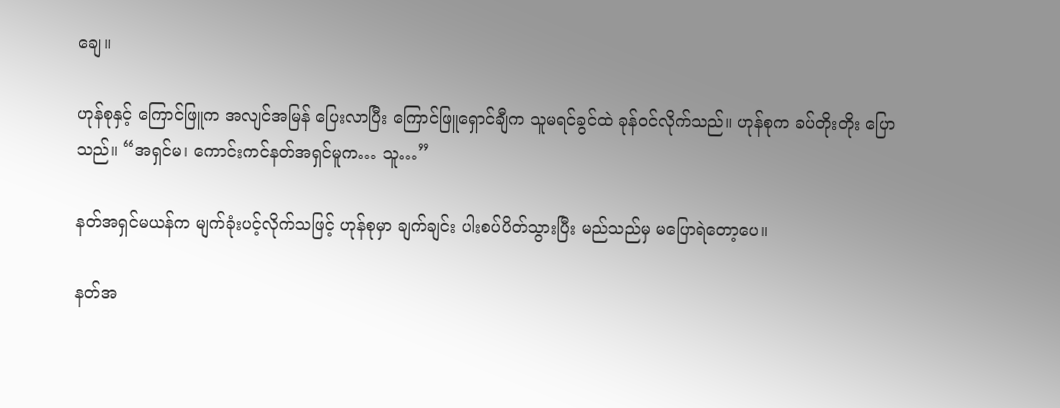ချေ။

ဟုန်စုနှင့် ကြောင်ဖြူက အလျင်အမြန် ပြေးလာပြီး ‌ကြောင်ဖြူရှောင်ချီက သူမရင်ခွင်ထဲ ခုန်ဝင်လိုက်သည်။ ဟုန်စုက ခပ်တိုးတိုး ပြောသည်။ “အရှင်မ၊ ကောင်းကင်နတ်အရှင်မူက… သူ…”

နတ်အရှင်မယန်က မျက်ခုံးပင့်လိုက်သဖြင့် ဟုန်စုမှာ ချက်ချင်း ပါးစပ်ပိတ်သွားပြီး မည်သည်မှ မပြောရဲတော့ပေ။

နတ်အ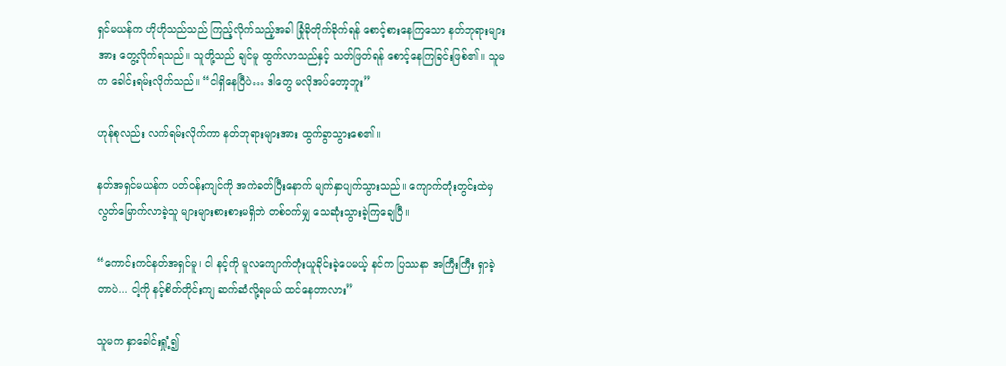ရှင်မယန်က ဟိုဟိုသည်သည် ကြည့်လိုက်သည့်အခါ ခြုံခိုတိုက်ခိုက်ရန် စောင့်စားနေကြသော နတ်ဘုရားများအား တွေ့လိုက်ရသည်။ သူတို့သည် ချင်မူ ထွက်လာသည်နှင့် သတ်ဖြတ်ရန် စောင့်နေကြခြင်းဖြစ်၏။ သူမက ခေါင်းရမ်းလိုက်သည်။ “ငါရှိနေပြီပဲ… ဒါတွေ မလိုအပ်တော့ဘူး”

ဟုန်စုလည်း လက်ရမ်းလိုက်ကာ နတ်ဘုရားများအား ထွက်ခွာသွားစေ၏။

နတ်အရှင်မယန်က ပတ်ဝန်းကျင်ကို အကဲခတ်ပြီးနောက် မျက်နှာပျက်သွားသည်။ ကျောက်တုံးတွင်းထဲမှ လွတ်မြောက်လာခဲ့သူ များများစားစားမရှိဘဲ တစ်ဝက်မျှ သေဆုံးသွားခဲ့ကြချေပြီ။

“ကောင်းကင်နတ်အရှင်မူ၊ ငါ နင့်ကို မူလကျောက်တုံးယူခိုင်းခဲ့ပေမယ့် နင်က ပြဿနာ အကြီးကြီး ရှာခဲ့တာပဲ... ငါ့ကို နင့်စိတ်တိုင်းကျ ဆက်ဆံလို့ရမယ် ထင်နေတာလား”

သူမက နှာခေါင်းရှုံ့၍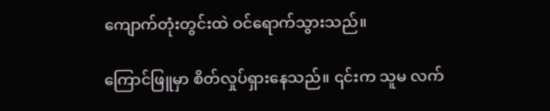ကျောက်တုံးတွင်းထဲ ဝင်ရောက်သွားသည်။

ကြောင်ဖြူမှာ စိတ်လှုပ်ရှားနေသည်။ ၎င်းက သူမ လက်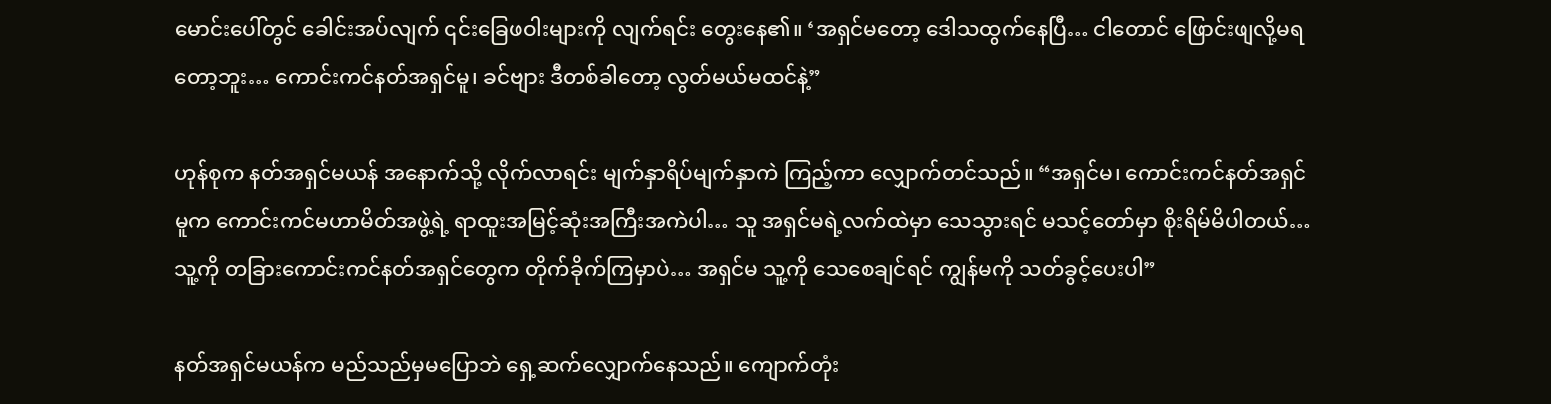မောင်းပေါ်တွင် ခေါင်းအပ်လျက် ၎င်းခြေဖဝါးများကို လျက်ရင်း တွေးနေ၏။ ‘အရှင်မတော့ ဒေါသထွက်နေပြီ… ငါတောင် ဖြောင်းဖျလို့မရတော့ဘူး… ကောင်းကင်နတ်အရှင်မူ၊ ခင်ဗျား ဒီတစ်ခါတော့ လွတ်မယ်မထင်နဲ့”

ဟုန်စုက နတ်အရှင်မယန် အနောက်သို့ လိုက်လာရင်း မျက်နှာရိပ်မျက်နှာကဲ ကြည့်ကာ လျှောက်တင်သည်။ “အရှင်မ၊ ကောင်းကင်နတ်အရှင်မူက ကောင်းကင်မဟာမိတ်အဖွဲ့ရဲ့ ရာထူးအမြင့်ဆုံးအကြီးအကဲပါ… သူ အရှင်မရဲ့လက်ထဲမှာ သေသွားရင် မသင့်တော်မှာ စိုးရိမ်မိပါတယ်… သူ့ကို တခြားကောင်းကင်နတ်အရှင်တွေက တိုက်ခိုက်ကြမှာပဲ… အရှင်မ သူ့ကို သေစေချင်ရင် ကျွန်မကို သတ်ခွင့်ပေးပါ”

နတ်အရှင်မယန်က မည်သည်မှမပြောဘဲ ရှေ့ဆက်လျှောက်နေသည်။ ကျောက်တုံး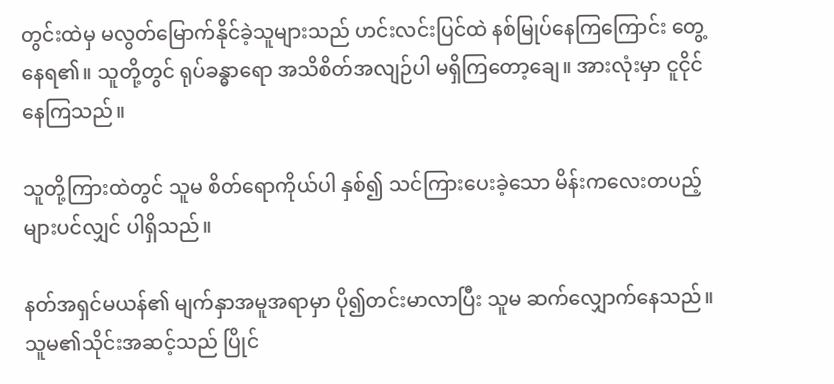တွင်းထဲမှ မလွတ်မြောက်နိုင်ခဲ့သူများသည် ဟင်းလင်းပြင်ထဲ နစ်မြုပ်နေကြကြောင်း တွေ့နေရ၏။ သူတို့တွင် ရုပ်ခန္ဓာရော အသိစိတ်အလျဉ်ပါ မရှိကြတော့ချေ။ အားလုံးမှာ ‌ငူငိုင်နေကြသည်။

သူတို့ကြားထဲတွင် သူမ စိတ်ရောကိုယ်ပါ နှစ်၍ သင်ကြားပေးခဲ့သော မိန်းကလေးတပည့်များပင်လျှင် ပါရှိသည်။

နတ်အရှင်မယန်၏ မျက်နှာအမူအရာမှာ ပို၍တင်းမာလာပြီး သူမ ဆက်လျှောက်နေသည်။ သူမ၏သိုင်းအဆင့်သည် ပြိုင်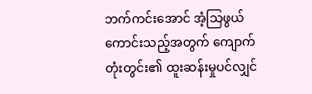ဘက်ကင်းအောင် အံ့သြဖွယ်ကောင်းသည့်အတွက် ကျောက်တုံးတွင်း၏ ထူးဆန်းမှုပင်လျှင်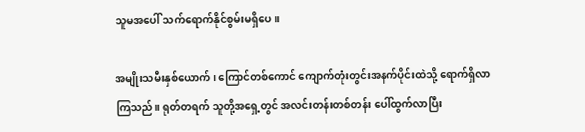သူမအပေါ် သက်ရောက်နိုင်စွမ်းမရှိပေ။

အမျိုးသမီးနှစ်ယောက်၊ ကြောင်တစ်ကောင် ကျောက်တုံးတွင်းအနက်ပိုင်းထဲသို့ ရောက်ရှိလာကြသည်။ ရုတ်တရက် သူတို့အရှေ့တွင် အလင်းတန်းတစ်တန်း ပေါ်ထွက်လာပြီး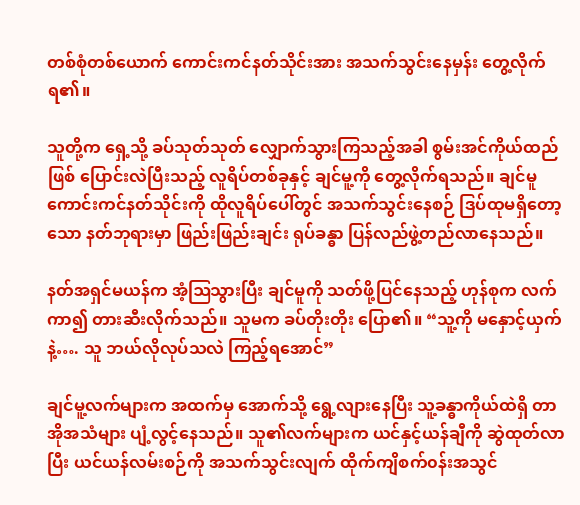တစ်စုံတစ်ယောက် ကောင်းကင်နတ်သိုင်းအား အသက်သွင်းနေမှန်း တွေ့လိုက်ရ၏။

သူတို့က ရှေ့သို့ ခပ်သုတ်သုတ် လျှောက်သွားကြသည့်အခါ စွမ်းအင်ကိုယ်ထည်ဖြစ် ပြောင်းလဲပြီးသည့် လူရိပ်တစ်ခုနှင့် ချင်မူ့ကို တွေ့လိုက်ရသည်။ ချင်မူ ကောင်းကင်နတ်သိုင်းကို ထိုလူရိပ်ပေါ်တွင် အသက်သွင်းနေစဉ် ဒြပ်ထုမရှိတော့သော နတ်ဘုရားမှာ ဖြည်းဖြည်းချင်း ရုပ်ခန္ဓာ ပြန်လည်ဖွဲ့တည်လာနေသည်။

နတ်အရှင်မယန်က အံ့ဩသွားပြီး ချင်မူကို သတ်ဖို့ပြင်နေသည့် ဟုန်စုက လက်ကာ၍ တားဆီးလိုက်သည်။ သူမက ခပ်တိုးတိုး ပြော၏။ “သူ့ကို မနှောင့်ယှက်နဲ့…. သူ ဘယ်လိုလုပ်သလဲ ကြည့်ရအောင်”

ချင်မူ့လက်များက အထက်မှ အောက်သို့ ရွေ့လျားနေပြီး သူ့ခန္ဓာကိုယ်ထဲရှိ တာအိုအသံများ ပျံ့လွင့်နေသည်။ သူ၏လက်များက ယင်နှင့်ယန်ချီကို ဆွဲထုတ်လာပြီး ယင်ယန်လမ်းစဉ်ကို အသက်သွင်းလျက် ထိုက်ကျိစက်၀န်းအသွင်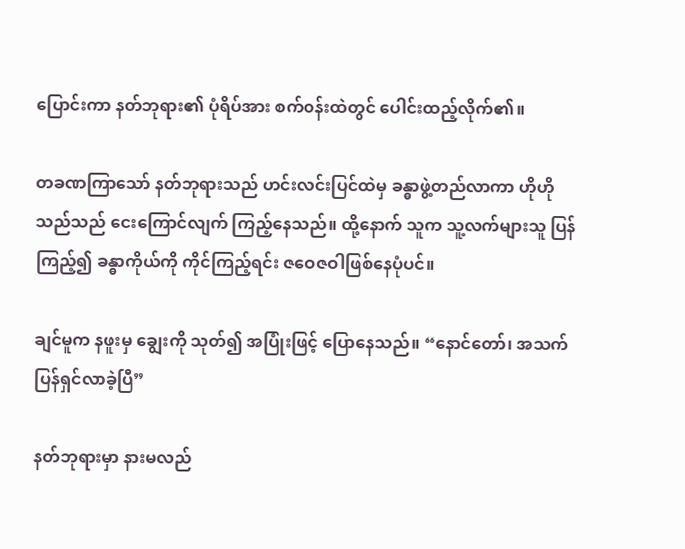ပြောင်းကာ နတ်ဘုရား၏ ပုံရိပ်အား စက်၀န်းထဲတွင် ပေါင်းထည့်လိုက်၏။

တခဏကြာသော် နတ်ဘုရားသည် ဟင်းလင်းပြင်ထဲမှ ခန္ဓာဖွဲ့တည်လာကာ ဟိုဟိုသည်သည် ငေးကြောင်လျက် ကြည့်နေသည်။ ထို့နောက် သူက သူ့လက်များသူ ပြန်ကြည့်၍ ခန္ဓာကိုယ်ကို ကိုင်ကြည့်ရင်း ဇဝေဇဝါဖြစ်နေပုံပင်။

ချင်မူက နဖူးမှ ချွေးကို သုတ်၍ အပြုံးဖြင့် ပြောနေသည်။ “နောင်တော်၊ အသက်ပြန်ရှင်လာခဲ့ပြီ”

နတ်ဘုရားမှာ နားမလည်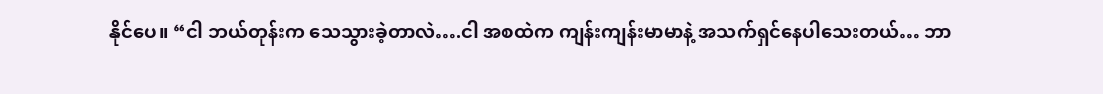နိုင်ပေ။ “ငါ ဘယ်တုန်းက သေသွားခဲ့တာလဲ….ငါ အစထဲက ကျန်းကျန်းမာမာနဲ့ အသက်ရှင်နေပါသေးတယ်… ဘာ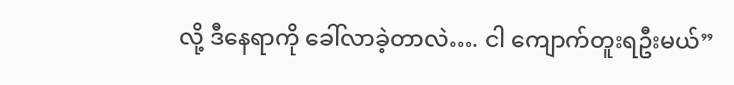လို့ ဒီနေရာကို ခေါ်လာခဲ့တာလဲ…. ငါ ကျောက်တူးရဦးမယ်”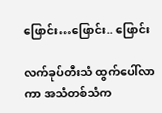ဖြောင်း…ဖြောင်း.. ဖြောင်း

လက်ခုပ်တီးသံ ထွက်ပေါ်လာကာ အသံတစ်သံက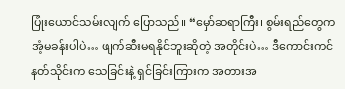ပြုံးယောင်သမ်းလျက် ပြောသည်။ “မှော်ဆရာကြီး၊ စွမ်းရည်တွေက အံ့မခန်းပါပဲ… ဖျက်ဆီးမရနိုင်ဘူးဆိုတဲ့ အတိုင်းပဲ… ဒီကောင်းကင်နတ်သိုင်းက သေခြင်းနဲ့ ရှင်ခြင်းကြားက အတားအ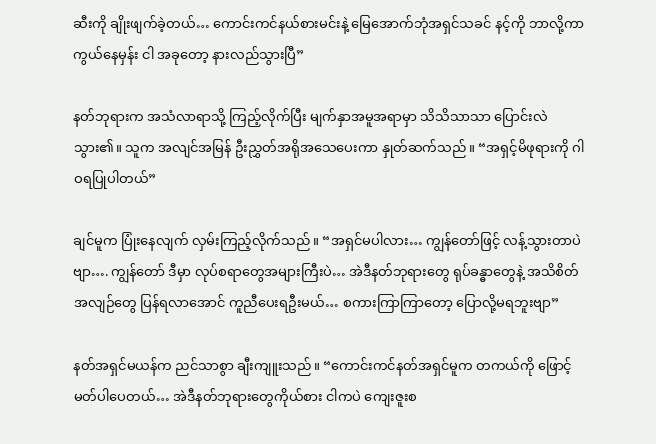ဆီးကို ချိုးဖျက်ခဲ့တယ်… ကောင်းကင်နယ်စားမင်းနဲ့ မြေအောက်ဘုံအရှင်သခင် နင့်ကို ဘာလို့ကာကွယ်နေမှန်း ငါ အခုတော့ နားလည်သွားပြီ”

နတ်ဘုရားက အသံလာရာသို့ ကြည့်လိုက်ပြီး မျက်နှာအမူအရာမှာ သိသိသာသာ ပြောင်းလဲသွား၏။ သူက အလျင်အမြန် ဦးညွှတ်အရိုအသေပေးကာ နှုတ်ဆက်သည်။ “အရှင့်မိဖုရားကို ဂါဝရပြုပါတယ်”

ချင်မူက ပြုံးနေလျက် လှမ်းကြည့်လိုက်သည်။ “အရှင်မပါလား… ကျွန်တော်ဖြင့် လန့်သွားတာပဲဗျာ…. ကျွန်တော် ဒီမှာ လုပ်စရာတွေအများကြီးပဲ… အဲဒီနတ်ဘုရားတွေ ရုပ်ခန္ဓာတွေနဲ့ အသိစိတ်အလျဉ်တွေ ပြန်ရလာအောင် ကူညီပေးရဦးမယ်… စကားကြာကြာတော့ ပြောလို့မရဘူးဗျာ”

နတ်အရှင်မယန်က ညင်သာစွာ ချီးကျူးသည်။ “ကောင်းကင်နတ်အရှင်မူက တကယ်ကို ဖြောင့်မတ်ပါပေတယ်… အဲဒီနတ်ဘုရားတွေကိုယ်စား ငါကပဲ ကျေးဇူးစ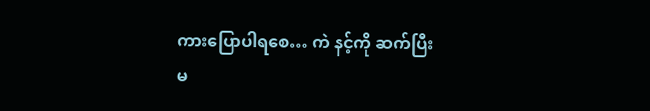ကားပြောပါရစေ… ကဲ နင့်ကို ဆက်ပြီး မ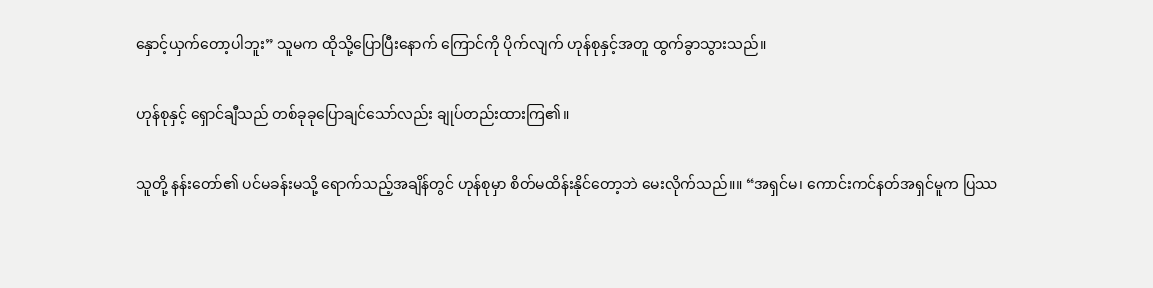နှောင့်ယှက်တော့ပါဘူး” သူမက ထိုသို့ပြောပြီးနောက် ကြောင်ကို ပိုက်လျက် ဟုန်စုနှင့်အတူ ထွက်ခွာသွားသည်။

ဟုန်စုနှင့် ရှောင်ချီသည် တစ်ခုခုပြောချင်သော်လည်း ချုပ်တည်းထားကြ၏။

သူတို့ နန်းတော်၏ ပင်မခန်းမသို့ ရောက်သည့်အချိန်တွင် ဟုန်စုမှာ စိတ်မထိန်းနိုင်တော့ဘဲ မေးလိုက်သည်။။ “အရှင်မ၊ ကောင်းကင်နတ်အရှင်မူက ပြဿ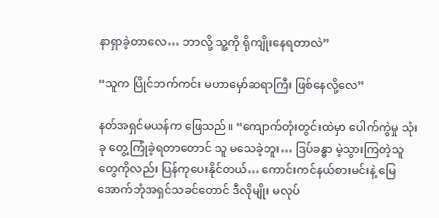နာရှာခဲ့တာလေ… ဘာလို့ သူ့ကို ရိုကျိုးနေရတာလဲ”

“သူက ပြိုင်ဘက်ကင်း မဟာမှော်ဆရာကြီး ဖြစ်နေလို့လေ”

နတ်အရှင်မယန်က ဖြေသည်။ “ကျောက်တုံးတွင်းထဲမှာ ပေါက်ကွဲမှု သုံးခု တွေ့ကြုံခဲ့ရတာတောင် သူ မသေခဲ့ဘူး… ဒြပ်ခန္ဓာ မဲ့သွားကြတဲ့သူတွေကိုလည်း ပြန်ကုပေးနိုင်တယ်… ကောင်းကင်နယ်စားမင်းနဲ့ မြေအောက်ဘုံအရှင်သခင်တောင် ဒီလိုမျိုး မလုပ်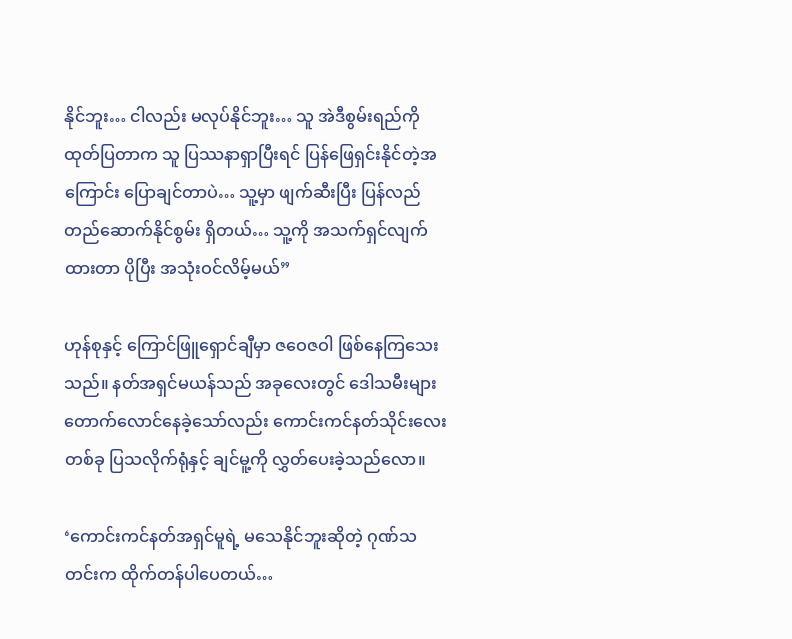နိုင်ဘူး… ငါလည်း မလုပ်နိုင်ဘူး… သူ အဲဒီစွမ်းရည်ကို ထုတ်ပြတာက သူ ပြဿနာရှာပြီးရင် ပြန်ဖြေရှင်းနိုင်တဲ့အကြောင်း ပြောချင်တာပဲ… သူ့မှာ ဖျက်ဆီးပြီး ပြန်လည်တည်ဆောက်နိုင်စွမ်း ရှိတယ်… သူ့ကို အသက်ရှင်လျက်ထားတာ ပိုပြီး အသုံးဝင်လိမ့်မယ်”

ဟုန်စုနှင့် ကြောင်ဖြူရှောင်ချီမှာ ဇဝေဇဝါ ဖြစ်နေကြသေးသည်။ နတ်အရှင်မယန်သည် အခုလေးတွင် ဒေါသမီးများ တောက်လောင်နေခဲ့သော်လည်း ကောင်းကင်နတ်သိုင်းလေးတစ်ခု ပြသလိုက်ရုံနှင့် ချင်မူ့ကို လွှတ်ပေးခဲ့သည်လော။

‘ကောင်းကင်နတ်အရှင်မူရဲ့ မသေနိုင်ဘူးဆိုတဲ့ ဂုဏ်သတင်းက ထိုက်တန်ပါပေတယ်…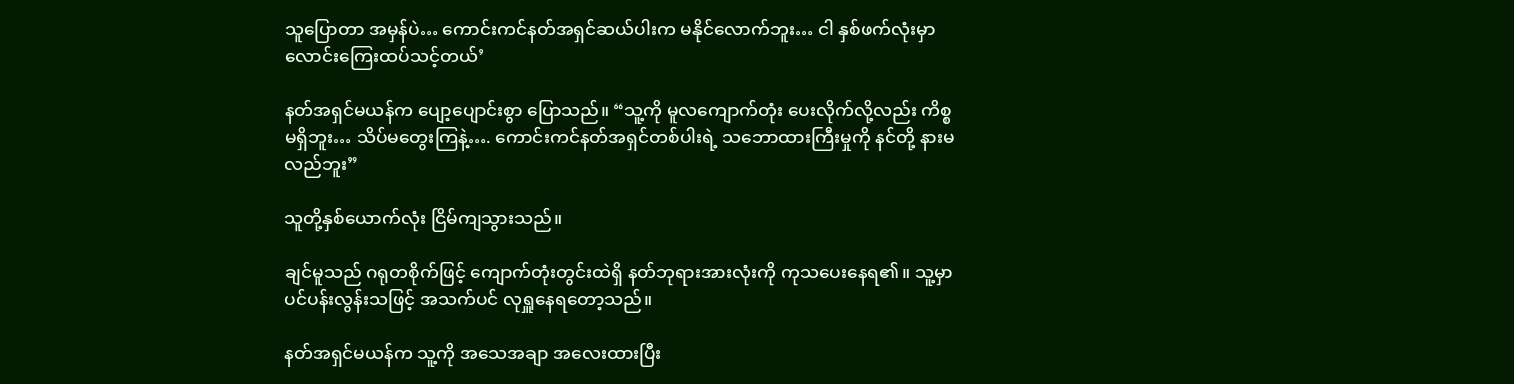သူပြောတာ အမှန်ပဲ… ကောင်းကင်နတ်အရှင်ဆယ်ပါးက မနိုင်လောက်ဘူး… ငါ နှစ်ဖက်လုံးမှာ လောင်းကြေးထပ်သင့်တယ်’

နတ်အရှင်မယန်က ပျော့ပျောင်းစွာ ပြောသည်။ “သူ့ကို မူလကျောက်တုံး ပေးလိုက်လို့လည်း ကိစ္စမရှိဘူး… သိပ်မတွေးကြနဲ့…. ကောင်းကင်နတ်အရှင်တစ်ပါးရဲ့ သဘောထားကြီးမှုကို နင်တို့ နားမလည်ဘူး”

သူတို့နှစ်ယောက်လုံး ငြိမ်ကျသွားသည်။

ချင်မူသည် ဂရုတစိုက်ဖြင့် ကျောက်တုံးတွင်းထဲရှိ နတ်ဘုရားအားလုံးကို ကုသပေးနေရ၏။ သူ့မှာ ပင်ပန်းလွန်းသဖြင့် အသက်ပင် လုရှူနေရတော့သည်။

နတ်အရှင်မယန်က သူ့ကို အသေအချာ အလေးထားပြီး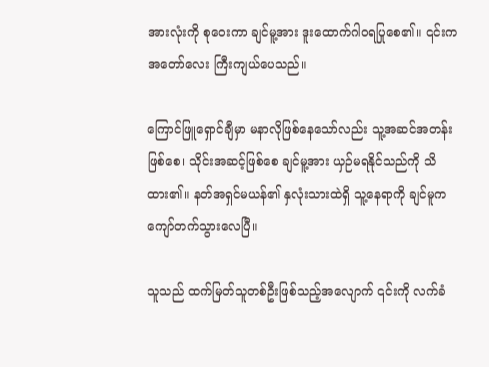အားလုံးကို စုဝေးကာ ချင်မူ့အား ဒူးထောက်ဂါဝရပြုစေ၏။ ၎င်းက အတော်လေး ကြီးကျယ်ပေသည်။

ကြောင်ဖြူရှောင်ချီမှာ မနာလိုဖြစ်နေသော်လည်း သူ့အဆင်အတန်းဖြစ်စေ၊ သိုင်းအဆင့်ဖြစ်စေ ချင်မူ့အား ယှဉ်မရနိုင်သည်ကို သိထား၏။ နတ်အရှင်မယန်၏ နှလုံးသားထဲရှိ သူ့နေရာကို ချင်မူက ကျော်တက်သွားလေပြီ။

သူသည် ထက်မြတ်သူတစ်ဦးဖြစ်သည့်အလျောက် ၎င်းကို လက်ခံ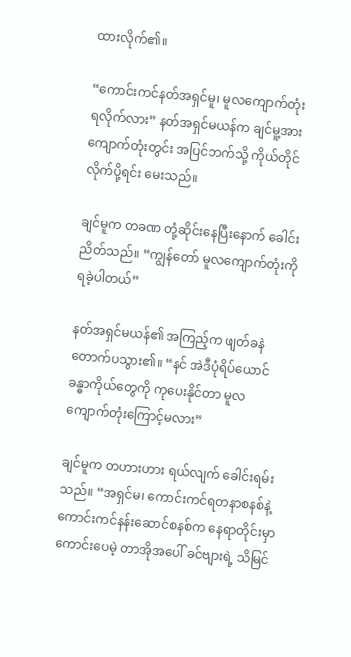ထားလိုက်၏။

“ကောင်းကင်နတ်အရှင်မူ၊ မူလကျောက်တုံး ရလိုက်လား” နတ်အရှင်မယန်က ချင်မူ့အား ကျောက်တုံးတွင်း အပြင်ဘက်သို့ ကိုယ်တိုင်လိုက်ပို့ရင်း မေးသည်။

ချင်မူက တခဏ တုံ့ဆိုင်းနေပြီးနောက် ခေါင်းညိတ်သည်။ “ကျွန်တော် မူလကျောက်တုံးကို ရခဲ့ပါတယ်”

နတ်အရှင်မယန်၏ အကြည့်က ဖျတ်ခနဲ တောက်ပသွား၏။ “နင် အဲဒီပုံရိပ်ယောင်ခန္ဓာကိုယ်တွေကို ကုပေးနိုင်တာ မူလကျောက်တုံးကြောင့်မလား”

ချင်မူက တဟားဟား ရယ်လျက် ခေါင်းရမ်းသည်။ “အရှင်မ၊ ကောင်းကင်ရတနာစနစ်နဲ့ ကောင်းကင်နန်းဆောင်စနစ်က နေရာတိုင်းမှာ ကောင်းပေမဲ့ တာအိုအပေါ် ခင်ဗျားရဲ့ သိမြင်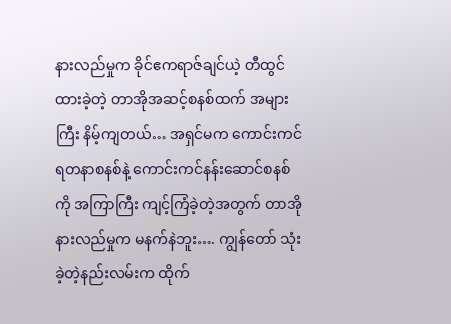နားလည်မှုက ခိုင်ဧကရာဇ်ချင်ယဲ့ တီထွင်ထားခဲ့တဲ့ တာအိုအဆင့်စနစ်ထက် အများကြီး နိမ့်ကျတယ်… အရှင်မက ကောင်းကင်ရတနာစနစ်နဲ့ ကောင်းကင်နန်းဆောင်စနစ်ကို အကြာကြီး ကျင့်ကြံခဲ့တဲ့အတွက် တာအိုနားလည်မှုက မနက်နဲဘူး…. ကျွန်တော် သုံးခဲ့တဲ့နည်းလမ်းက ထိုက်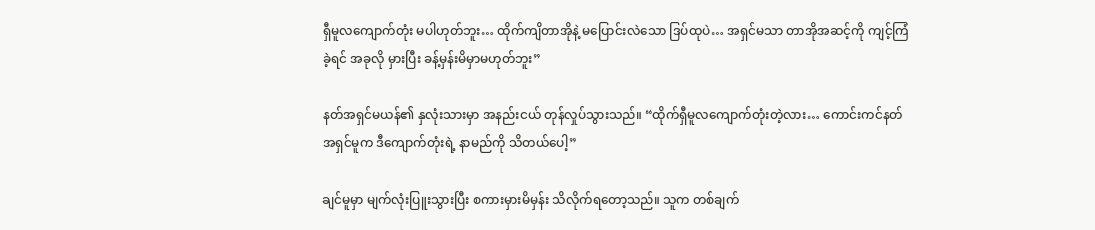ရှီမူလကျောက်တုံး မပါဟုတ်ဘူး… ထိုက်ကျိတာအိုနဲ့ မပြောင်းလဲသော ဒြပ်ထုပဲ… အရှင်မသာ တာအိုအဆင့်ကို ကျင့်ကြံခဲ့ရင် အခုလို မှားပြီး ခန့်မှန်းမိမှာမဟုတ်ဘူး”

နတ်အရှင်မယန်၏ နှလုံးသားမှာ အနည်းငယ် တုန်လှုပ်သွားသည်။ “ထိုက်ရှီမူလကျောက်တုံးတဲ့လား… ကောင်းကင်နတ်အရှင်မူက ဒီကျောက်တုံးရဲ့ နာမည်ကို သိတယ်ပေါ့”

ချင်မူမှာ မျက်လုံးပြူးသွားပြီး စကားမှားမိမှန်း သိလိုက်ရတော့သည်။ သူက တစ်ချက်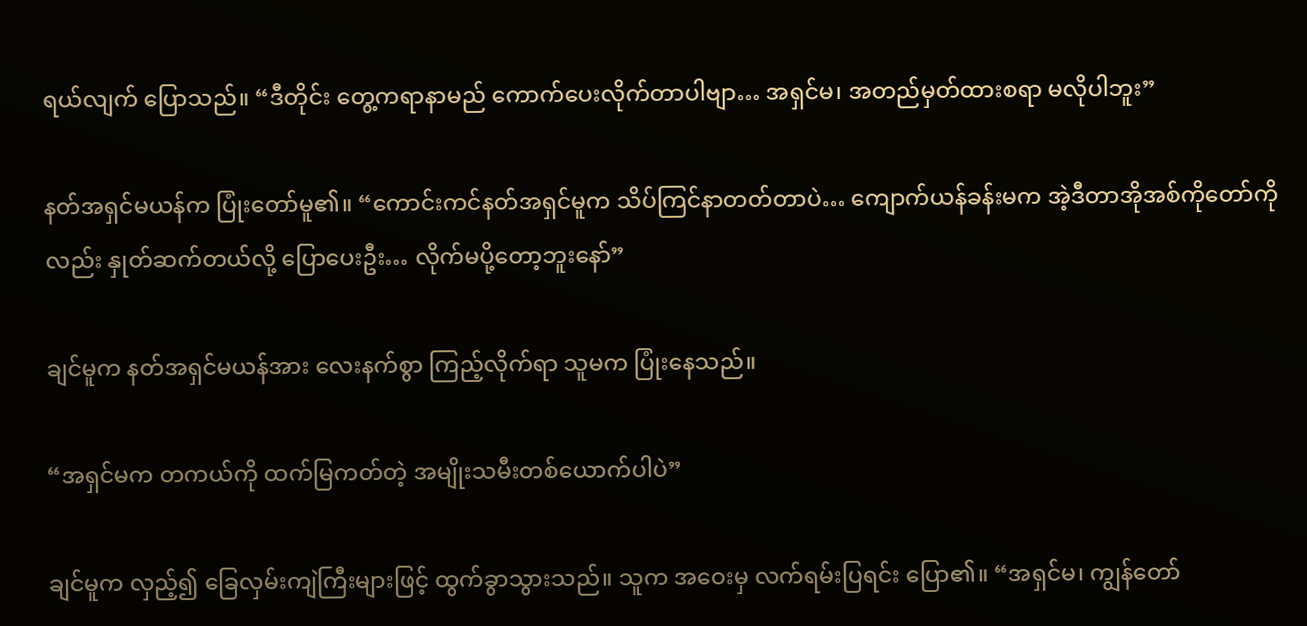ရယ်လျက် ပြောသည်။ “ဒီတိုင်း တွေ့ကရာနာမည် ကောက်ပေးလိုက်တာပါဗျာ… အရှင်မ၊ အတည်မှတ်ထားစရာ မလိုပါဘူး”

နတ်အရှင်မယန်က ပြုံးတော်မူ၏။ “ကောင်းကင်နတ်အရှင်မူက သိပ်ကြင်နာတတ်တာပဲ… ကျောက်ယန်ခန်းမက အဲ့ဒီတာအိုအစ်ကိုတော်ကိုလည်း နှုတ်ဆက်တယ်လို့ ပြောပေးဦး… လိုက်မပို့တော့ဘူး‌နော်”

ချင်မူက နတ်အရှင်မယန်အား လေးနက်စွာ ကြည့်လိုက်ရာ သူမက ပြုံးနေသည်။

“အရှင်မက တကယ်ကို ထက်မြကတ်တဲ့ အမျိုးသမီးတစ်ယောက်ပါပဲ”

ချင်မူက လှည့်၍ ခြေလှမ်းကျဲကြီးများဖြင့် ထွက်ခွာသွားသည်။ သူက အဝေးမှ လက်ရမ်းပြရင်း ပြော၏။ “အရှင်မ၊ ကျွန်တော်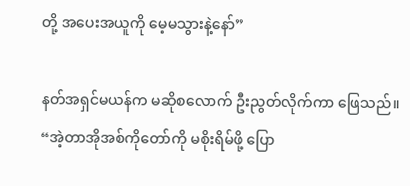တို့ အပေးအယူကို မေ့မသွားနဲ့နော်”

နတ်အရှင်မယန်က မဆိုစလောက် ဦးညွတ်လိုက်ကာ ဖြေသည်။ “အဲ့တာအိုအစ်ကိုတော်ကို မစိုးရိမ်ဖို့ ပြော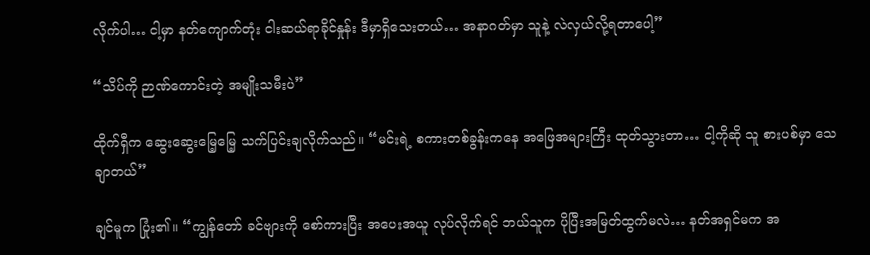လိုက်ပါ… ငါ့မှာ နတ်ကျောက်တုံး ငါးဆယ်ရာခိုင်နှုန်း ဒီမှာရှိသေးတယ်… အနာဂတ်မှာ သူနဲ့ လဲလှယ်လို့ရတာပေါ့”

“သိပ်ကို ဉာဏ်ကောင်းတဲ့ အမျိုးသမီးပဲ”

ထိုက်ရှီက ဆွေးဆွေးမြေ့မြေ့ သက်ပြင်းချလိုက်သည်။ “မင်းရဲ့ စကားတစ်ခွန်းကနေ အဖြေအများကြီး ထုတ်သွားတာ… ငါ့ကိုဆို သူ စားပစ်မှာ သေချာတယ်”

ချင်မူက ပြုံး၏။ “ကျွန်တော် ခင်ဗျားကို စော်ကားပြီး အပေးအယူ လုပ်လိုက်ရင် ဘယ်သူက ပိုပြီးအမြတ်ထွက်မလဲ… နတ်အရှင်မက အ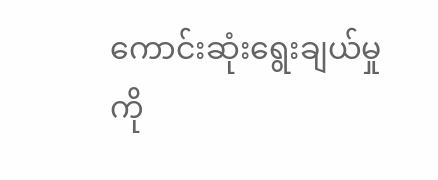ကောင်းဆုံးရွေးချယ်မှုကို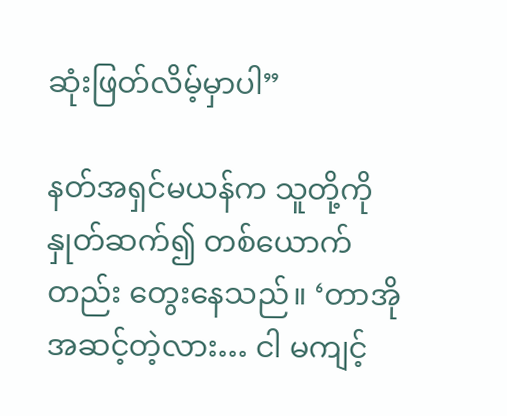ဆုံးဖြတ်လိမ့်မှာပါ”

နတ်အရှင်မယန်က သူတို့ကို နှုတ်ဆက်၍ တစ်ယောက်တည်း တွေးနေသည်။ ‘တာအိုအဆင့်တဲ့လား… ငါ မကျင့်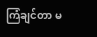ကြံချင်တာ မ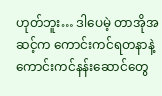ဟုတ်ဘူး… ဒါပေမဲ့ တာအိုအဆင့်က ကောင်းကင်ရတနာနဲ့ ကောင်းကင်နန်းဆောင်တွေ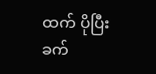ထက် ပိုပြီး ခက်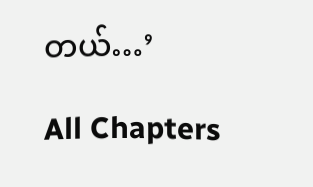တယ်…’

All Chapters